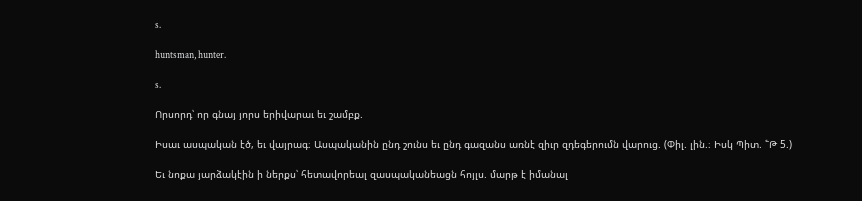s.

huntsman, hunter.

s.

Որսորդ՝ որ գնայ յորս երիվարաւ եւ շամբք.

Իսաւ ասպական էծ, եւ վայրագ։ Ասպականին ընդ շունս եւ ընդ գազանս առնէ զիւր զդեգերումն վարուց. (Փիլ. լին.։ Իսկ Պիտ. ՟Թ 5.)

Եւ նոքա յարձակէին ի ներքս՝ հետավորեալ զասպականեացն հոյլս. մարթ է իմանալ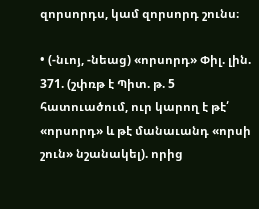զորսորդս, կամ զորսորդ շունս։

• (-նւոյ, -նեաց) «որսորդ» Փիլ. լին. 371. (շփռթ է Պիտ. թ. 5 հատուածում, ուր կարող է թէ՛ «որսորդ» և թէ մանաւանդ «որսի շուն» նշանակել). որից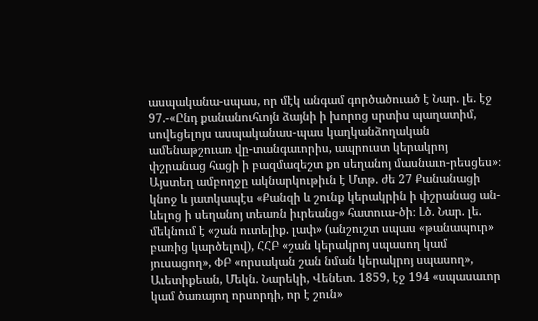ասպականա-սպաս, որ մէկ անգամ գործածուած է Նար. լե. էջ 97.-«Ընդ քանանուհւոյն ձայնի ի խորոց սրտիս պաղատիմ, սովեցելոյս ասպականաս-պաս կաղկանձողական ամենաթշուառ վը-տանգաւորիս, ապրուստ կերակրոյ փշրանաց հացի ի բազմազեշտ քո սեղանոյ մասնաւո-րեսցես»։ Այստեղ ամբողջը ակնարկութիւն է Մտթ. ժե 27 Քանանացի կնոջ և յատկապէս «Քանզի և շունք կերակրին ի փշրանաց ան-ևելոց ի սեղանոյ տեառն իւրեանց» հատուա-ծի։ Լծ. Նար. լե. մեկնում է «շան ուտելիք. լափ» (անշուշտ սպաս «թանապուր» բառից կարծելով), ՀՀԲ «շան կերակրոյ սպասող կամ յուսացող», ՓԲ «որսական շան նման կերակրոյ սպասող», Աւետիքեան, Մեկն. Նարեկի, Վենետ. 1859, էջ 194 «սպասաւոր կամ ծառայող որսորդի, որ է շուն»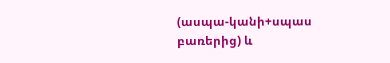(ասպա-կանի+սպաս բառերից) և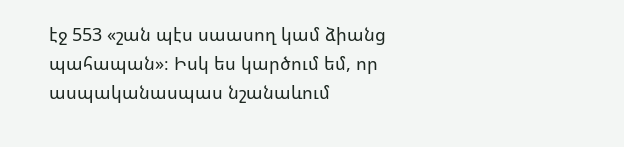էջ 553 «շան պէս սաասող կամ ձիանց պահապան»։ Իսկ ես կարծում եմ, որ ասպականասպաս նշանաևում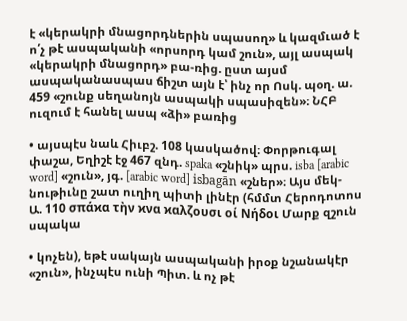է «կերակրի մնացորդներին սպասող» և կազմւած է ո՛չ թէ ասպականի «որսորդ կամ շուն», այլ ասպակ «կերակրի մնացորդ» բա-ռից. ըստ այսմ ասպականասպաս ճիշտ այն է՝ ինչ որ Ոսկ. պօղ. ա. 459 «շունք սեղանոյն ասպակի սպասիզեն»։ ՆՀԲ ուզում է հանել ասպ «ձի» բառից

• այսպէս նաև Հիւբշ. 108 կասկածով։ Փորթուգալ փաշա, Եղիշէ էջ 467 զնդ. spaka «շնիկ» պրս. isba [arabic word] «շուն», յգ. [arabic word] isbagān «շներ»։ Այս մեկ-նութիւնը շատ ուղիղ պիտի լինէր (հմմտ Հերոդոտոս Ա. 110 σπάϰα τὴν ϰνα ϰαλζουσι οί Νήδοι Մարք զշուն սպակա

• կոչեն), եթէ սակայն ասպականի իրօք նշանակէր «շուն», ինչպէս ունի Պիտ. և ոչ թէ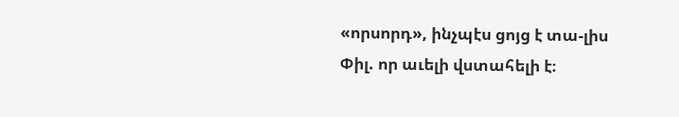«որսորդ», ինչպէս ցոյց է տա-լիս Փիլ. որ աւելի վստահելի է։